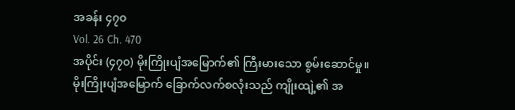အခန်း ၄၇၀
Vol. 26 Ch. 470
အပိုင်း (၄၇၀) မိုးကြိုးပျံအမြောက်၏ ကြီးမားသော စွမ်းဆောင်မှု။
မိုးကြိုးပျံအမြောက် ခြောက်လက်စလုံးသည် ကျိုးထျဲ့၏ အ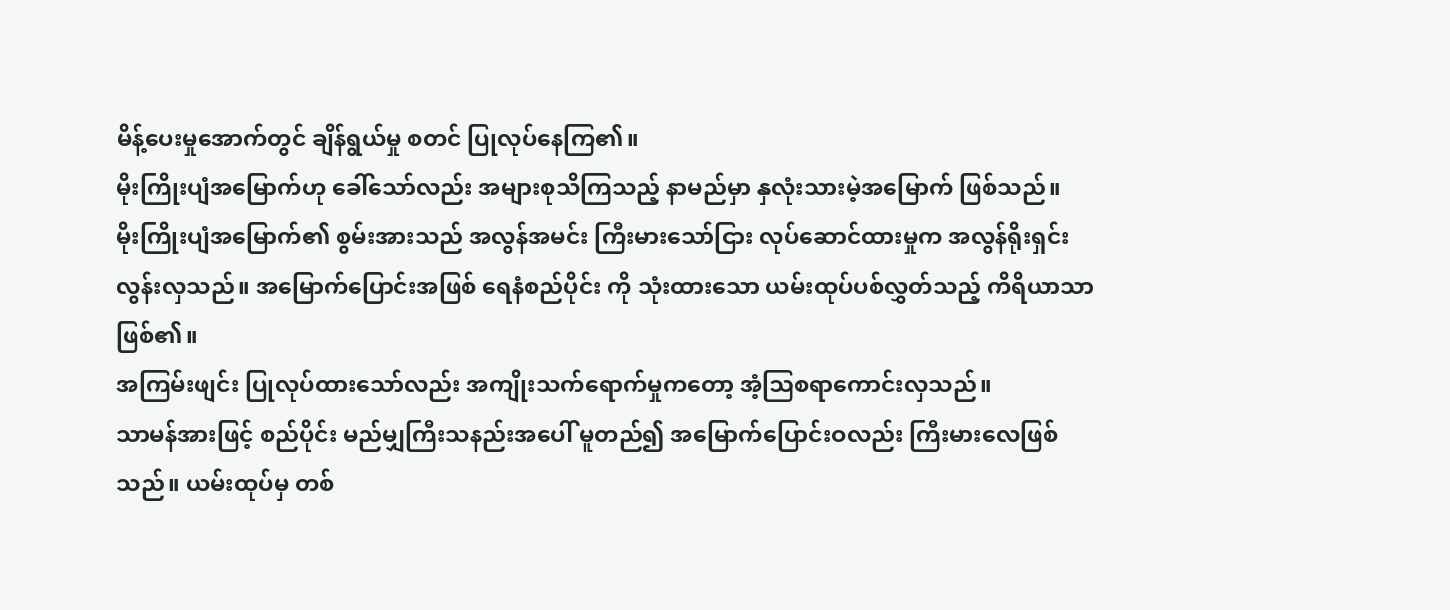မိန့်ပေးမှုအောက်တွင် ချိန်ရွယ်မှု စတင် ပြုလုပ်နေကြ၏။
မိုးကြိုးပျံအမြောက်ဟု ခေါ်သော်လည်း အများစုသိကြသည့် နာမည်မှာ နှလုံးသားမဲ့အမြောက် ဖြစ်သည်။
မိုးကြိုးပျံအမြောက်၏ စွမ်းအားသည် အလွန်အမင်း ကြီးမားသော်ငြား လုပ်ဆောင်ထားမှုက အလွန်ရိုးရှင်းလွန်းလှသည်။ အမြောက်ပြောင်းအဖြစ် ရေနံစည်ပိုင်း ကို သုံးထားသော ယမ်းထုပ်ပစ်လွှတ်သည့် ကိရိယာသာ ဖြစ်၏။
အကြမ်းဖျင်း ပြုလုပ်ထားသော်လည်း အကျိုးသက်ရောက်မှုကတော့ အံ့ဩစရာကောင်းလှသည်။
သာမန်အားဖြင့် စည်ပိုင်း မည်မျှကြီးသနည်းအပေါ် မူတည်၍ အမြောက်ပြောင်းဝလည်း ကြီးမားလေဖြစ်သည်။ ယမ်းထုပ်မှ တစ်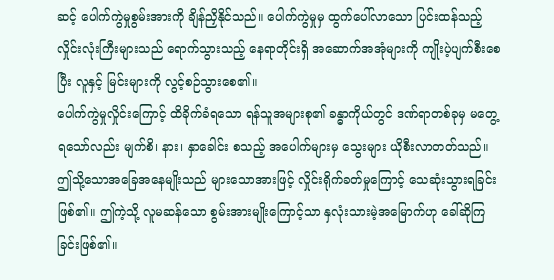ဆင့် ပေါက်ကွဲမှုစွမ်းအားကို ချိန်ညှိနိုင်သည်။ ပေါက်ကွဲမှုမှ ထွက်ပေါ်လာသော ပြင်းထန်သည့် လှိုင်းလုံးကြီးများသည် ရောက်သွားသည့် နေရာတိုင်းရှိ အဆောက်အအုံများကို ကျိုးပဲ့ပျက်စီးစေပြီး လူနှင့် မြင်းများကို လွင့်စဉ်သွားစေ၏။
ပေါက်ကွဲမှုလှိုင်းကြောင့် ထိခိုက်ခံရသော ရန်သူအများစု၏ ခန္ဓာကိုယ်တွင် ဒဏ်ရာတစ်ခုမှ မတွေ့ရသော်လည်း မျက်စိ၊ နား၊ နှာခေါင်း စသည့် အပေါက်များမှ သွေးများ ယိုစီးလာတတ်သည်။
ဤသို့သောအခြေအနေမျိုးသည် များသောအားဖြင့် လှိုင်းရိုက်ခတ်မှုကြောင့် သေဆုံးသွားရခြင်းဖြစ်၏။ ဤကဲ့သို့ လူမဆန်သော စွမ်းအားမျိုးကြောင့်သာ နှလုံးသားမဲ့အမြောက်ဟု ခေါ်ဆိုကြခြင်းဖြစ်၏။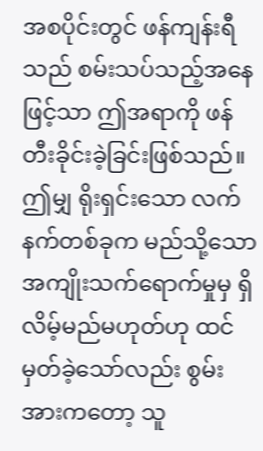အစပိုင်းတွင် ဖန်ကျန်းရီသည် စမ်းသပ်သည့်အနေဖြင့်သာ ဤအရာကို ဖန်တီးခိုင်းခဲ့ခြင်းဖြစ်သည်။
ဤမျှ ရိုးရှင်းသော လက်နက်တစ်ခုက မည်သို့သော အကျိုးသက်ရောက်မှုမှ ရှိလိမ့်မည်မဟုတ်ဟု ထင်မှတ်ခဲ့သော်လည်း စွမ်းအားကတော့ သူ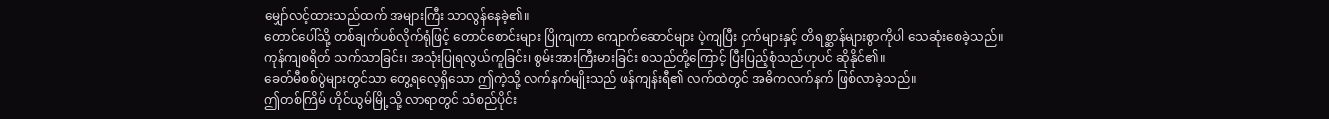မျှော်လင့်ထားသည်ထက် အများကြီး သာလွန်နေခဲ့၏။
တောင်ပေါ်သို့ တစ်ချက်ပစ်လိုက်ရုံဖြင့် တောင်စောင်းများ ပြိုကျကာ ကျောက်ဆောင်များ ပဲ့ကျပြီး ငှက်များနှင့် တိရစ္ဆာန်များစွာကိုပါ သေဆုံးစေခဲ့သည်။
ကုန်ကျစရိတ် သက်သာခြင်း၊ အသုံးပြုရလွယ်ကူခြင်း၊ စွမ်းအားကြီးမားခြင်း စသည်တို့ကြောင့် ပြီးပြည့်စုံသည်ဟုပင် ဆိုနိုင်၏။
ခေတ်မီစစ်ပွဲများတွင်သာ တွေ့ရလေ့ရှိသော ဤကဲ့သို့ လက်နက်မျိုးသည် ဖန်ကျန်းရီ၏ လက်ထဲတွင် အဓိကလက်နက် ဖြစ်လာခဲ့သည်။
ဤတစ်ကြိမ် ဟိုင်ယွမ်မြို့သို့ လာရာတွင် သံစည်ပိုင်း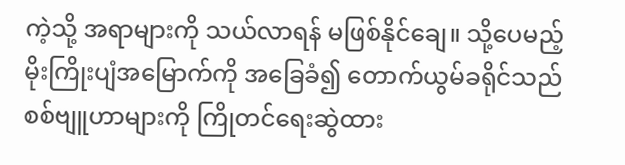ကဲ့သို့ အရာများကို သယ်လာရန် မဖြစ်နိုင်ချေ။ သို့ပေမည့် မိုးကြိုးပျံအမြောက်ကို အခြေခံ၍ တောက်ယွမ်ခရိုင်သည် စစ်ဗျူဟာများကို ကြိုတင်ရေးဆွဲထား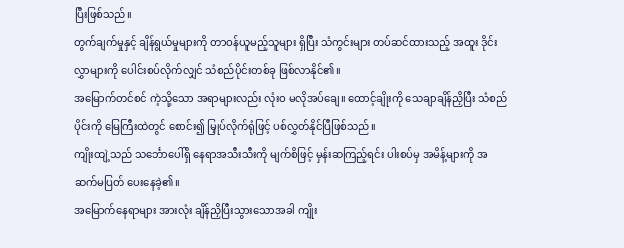ပြီးဖြစ်သည်။
တွက်ချက်မှုနှင့် ချိန်ရွယ်မှုများကို တာဝန်ယူမည့်သူများ ရှိပြီး သံကွင်းများ တပ်ဆင်ထားသည့် အထူး ဒိုင်းလွှာများကို ပေါင်းစပ်လိုက်လျှင် သံစည်ပိုင်းတစ်ခု ဖြစ်လာနိုင်၏။
အမြောက်တင်စင် ကဲ့သို့သော အရာများလည်း လုံးဝ မလိုအပ်ချေ။ ထောင့်ချိုးကို သေချာချိန်ညှိပြီး သံစည်ပိုင်းကို မြေကြီးထဲတွင် စောင်း၍ မြှုပ်လိုက်ရုံဖြင့် ပစ်လွှတ်နိုင်ပြီဖြစ်သည်။
ကျိုးထျဲ့သည် သင်္ဘောပေါ်ရှိ နေရာအသီးသီးကို မျက်စိဖြင့် မှန်းဆကြည့်ရင်း ပါးစပ်မှ အမိန့်များကို အဆက်မပြတ် ပေးနေခဲ့၏။
အမြောက်နေရာများ အားလုံး ချိန်ညှိပြီးသွားသောအခါ ကျိုး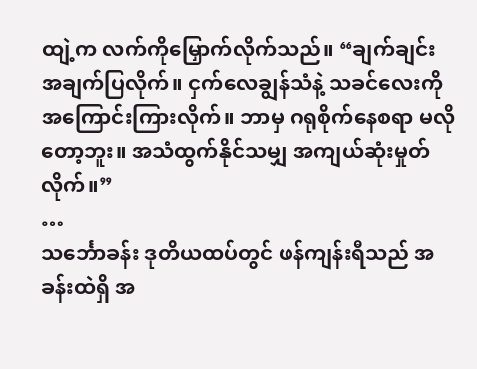ထျဲ့က လက်ကိုမြှောက်လိုက်သည်။ “ချက်ချင်း အချက်ပြလိုက်။ ငှက်လေချွန်သံနဲ့ သခင်လေးကို အကြောင်းကြားလိုက်။ ဘာမှ ဂရုစိုက်နေစရာ မလိုတော့ဘူး။ အသံထွက်နိုင်သမျှ အကျယ်ဆုံးမှုတ်လိုက်။”
…
သင်္ဘောခန်း ဒုတိယထပ်တွင် ဖန်ကျန်းရီသည် အခန်းထဲရှိ အ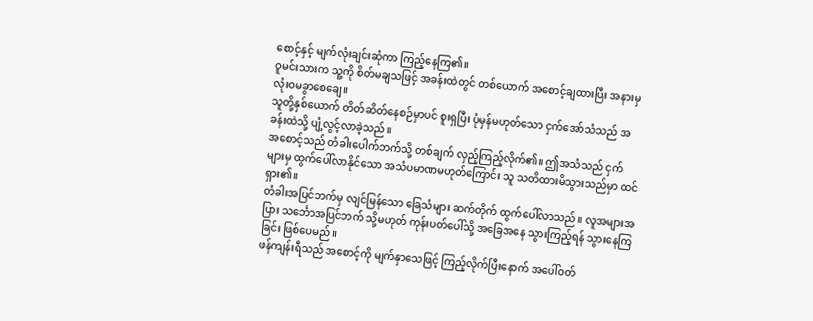စောင့်နှင့် မျက်လုံးချင်းဆုံကာ ကြည့်နေကြ၏။
ဝူမင်းသားက သူ့ကို စိတ်မချသဖြင့် အခန်းထဲတွင် တစ်ယောက် အစောင့်ချထားပြီး အနားမှ လုံးဝမခွာစေချေ။
သူတို့နှစ်ယောက် တိတ်ဆိတ်နေစဉ်မှာပင် စူးရှပြီး ပုံမှန်မဟုတ်သော ငှက်အော်သံသည် အခန်းထဲသို့ ပျံ့လွင့်လာခဲ့သည်။
အစောင့်သည် တံခါးပေါက်ဘက်သို့ တစ်ချက် လှည့်ကြည့်လိုက်၏။ ဤအသံသည် ငှက်များမှ ထွက်ပေါ်လာနိုင်သော အသံပမာဏမဟုတ်ကြောင်း သူ သတိထားမိသွားသည်မှာ ထင်ရှား၏။
တံခါးအပြင်ဘက်မှ လျင်မြန်သော ခြေသံများ ဆက်တိုက် ထွက်ပေါ်လာသည်။ လူအများအပြား သင်္ဘောအပြင်ဘက် သို့မဟုတ် ကုန်းပတ်ပေါ်သို့ အခြေအနေ သွားကြည့်ရန် သွားနေကြခြင်း ဖြစ်ပေမည်။
ဖန်ကျန်းရီသည် အစောင့်ကို မျက်နှာသေဖြင့် ကြည့်လိုက်ပြီးနောက် အပေါ်ဝတ်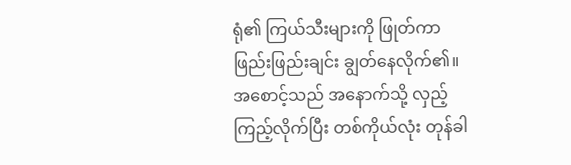ရုံ၏ ကြယ်သီးများကို ဖြုတ်ကာ ဖြည်းဖြည်းချင်း ချွတ်နေလိုက်၏။
အစောင့်သည် အနောက်သို့ လှည့်ကြည့်လိုက်ပြီး တစ်ကိုယ်လုံး တုန်ခါ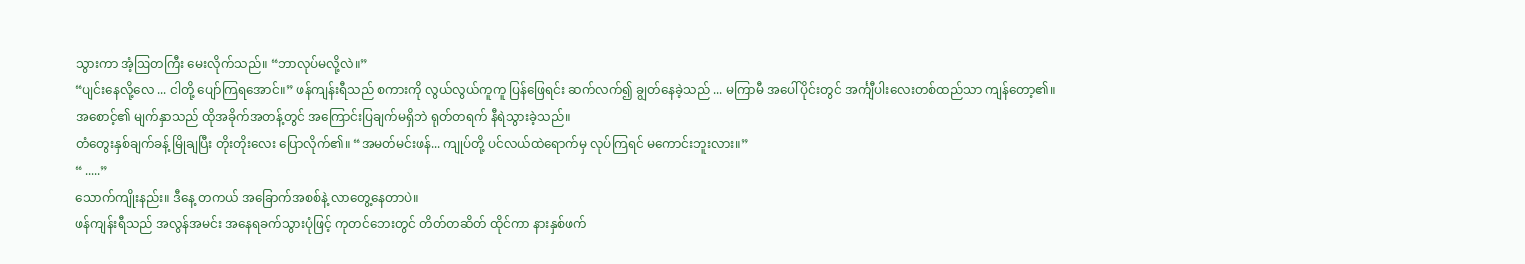သွားကာ အံ့ဩတကြီး မေးလိုက်သည်။ “ဘာလုပ်မလို့လဲ။”
“ပျင်းနေလို့လေ ... ငါတို့ ပျော်ကြရအောင်။” ဖန်ကျန်းရီသည် စကားကို လွယ်လွယ်ကူကူ ပြန်ဖြေရင်း ဆက်လက်၍ ချွတ်နေခဲ့သည် ... မကြာမီ အပေါ်ပိုင်းတွင် အင်္ကျီပါးလေးတစ်ထည်သာ ကျန်တော့၏။
အစောင့်၏ မျက်နှာသည် ထိုအခိုက်အတန့်တွင် အကြောင်းပြချက်မရှိဘဲ ရုတ်တရက် နီရဲသွားခဲ့သည်။
တံတွေးနှစ်ချက်ခန့် မြိုချပြီး တိုးတိုးလေး ပြောလိုက်၏။ “အမတ်မင်းဖန်... ကျုပ်တို့ ပင်လယ်ထဲရောက်မှ လုပ်ကြရင် မကောင်းဘူးလား။”
“ .....”
သောက်ကျိုးနည်း။ ဒီနေ့ တကယ် အခြောက်အစစ်နဲ့ လာတွေ့နေတာပဲ။
ဖန်ကျန်းရီသည် အလွန်အမင်း အနေရခက်သွားပုံဖြင့် ကုတင်ဘေးတွင် တိတ်တဆိတ် ထိုင်ကာ နားနှစ်ဖက်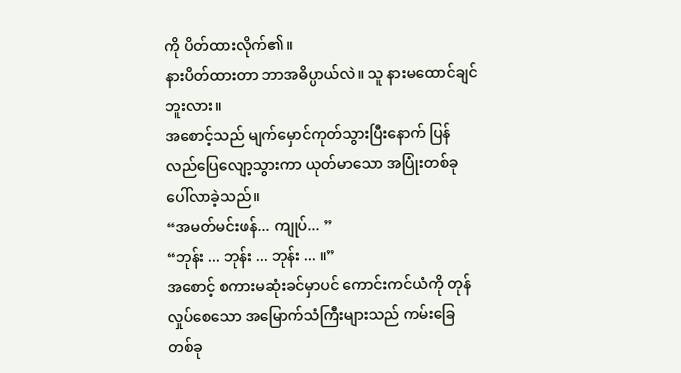ကို ပိတ်ထားလိုက်၏။
နားပိတ်ထားတာ ဘာအဓိပ္ပာယ်လဲ။ သူ နားမထောင်ချင်ဘူးလား။
အစောင့်သည် မျက်မှောင်ကုတ်သွားပြီးနောက် ပြန်လည်ပြေလျော့သွားကာ ယုတ်မာသော အပြုံးတစ်ခု ပေါ်လာခဲ့သည်။
“အမတ်မင်းဖန်... ကျုပ်... ”
“ဘုန်း ... ဘုန်း ... ဘုန်း ... ။”
အစောင့် စကားမဆုံးခင်မှာပင် ကောင်းကင်ယံကို တုန်လှုပ်စေသော အမြောက်သံကြီးများသည် ကမ်းခြေ တစ်ခု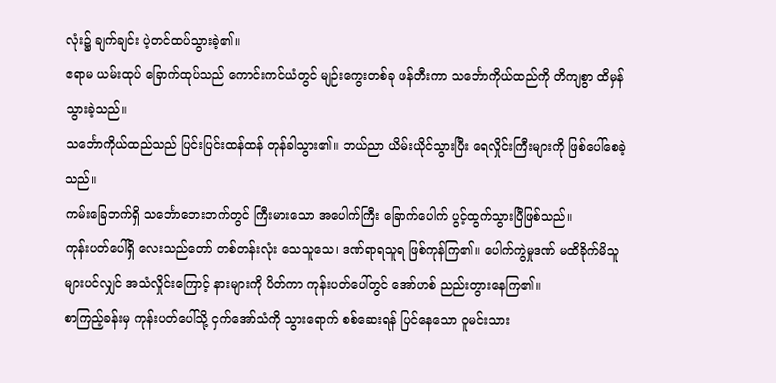လုံး၌ ချက်ချင်း ပဲ့တင်ထပ်သွားခဲ့၏။
ဧရာမ ယမ်းထုပ် ခြောက်ထုပ်သည် ကောင်းကင်ယံတွင် မျဉ်းကွေးတစ်ခု ဖန်တီးကာ သင်္ဘောကိုယ်ထည်ကို တိကျစွာ ထိမှန်သွားခဲ့သည်။
သင်္ဘောကိုယ်ထည်သည် ပြင်းပြင်းထန်ထန် တုန်ခါသွား၏။ ဘယ်ညာ ယိမ်းယိုင်သွားပြီး ရေလှိုင်းကြီးများကို ဖြစ်ပေါ်စေခဲ့သည်။
ကမ်းခြေဘက်ရှိ သင်္ဘောဘေးဘက်တွင် ကြီးမားသော အပေါက်ကြီး ခြောက်ပေါက် ပွင့်ထွက်သွားပြီဖြစ်သည်။
ကုန်းပတ်ပေါ်ရှိ လေးသည်တော် တစ်တန်းလုံး သေသူသေ၊ ဒဏ်ရာရသူရ ဖြစ်ကုန်ကြ၏။ ပေါက်ကွဲမှုဒဏ် မထိခိုက်မိသူများပင်လျှင် အသံလှိုင်းကြောင့် နားများကို ပိတ်ကာ ကုန်းပတ်ပေါ်တွင် အော်ဟစ် ညည်းတွားနေကြ၏။
စာကြည့်ခန်းမှ ကုန်းပတ်ပေါ်သို့ ငှက်အော်သံကို သွားရောက် စစ်ဆေးရန် ပြင်နေသော ဝူမင်းသား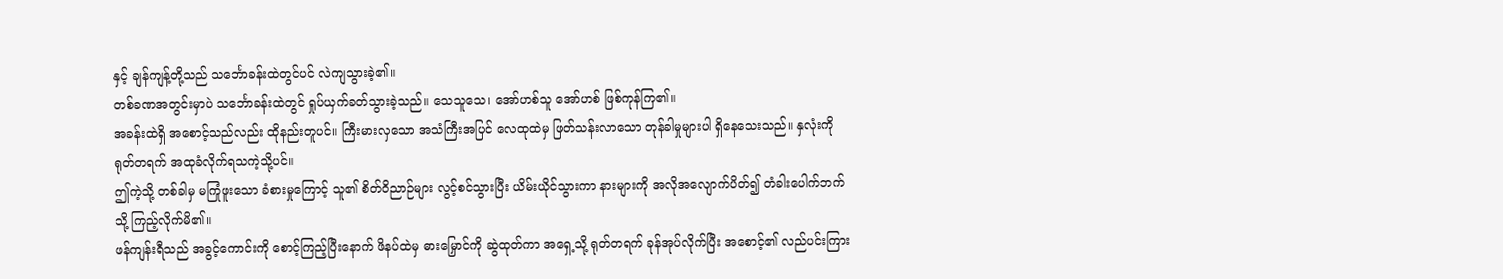နှင့် ချန်ကျန့်တို့သည် သင်္ဘောခန်းထဲတွင်ပင် လဲကျသွားခဲ့၏။
တစ်ခဏအတွင်းမှာပဲ သင်္ဘောခန်းထဲတွင် ရှုပ်ယှက်ခတ်သွားခဲ့သည်။ သေသူသေ၊ အော်ဟစ်သူ အော်ဟစ် ဖြစ်ကုန်ကြ၏။
အခန်းထဲရှိ အစောင့်သည်လည်း ထိုနည်းတူပင်။ ကြီးမားလှသော အသံကြီးအပြင် လေထုထဲမှ ဖြတ်သန်းလာသော တုန်ခါမှုများပါ ရှိနေသေးသည်။ နှလုံးကို ရုတ်တရက် အထုခံလိုက်ရသကဲ့သို့ပင်။
ဤကဲ့သို့ တစ်ခါမှ မကြုံဖူးသော ခံစားမှုကြောင့် သူ၏ စိတ်ဝိညာဉ်များ လွင့်စင်သွားပြီး ယိမ်းယိုင်သွားကာ နားများကို အလိုအလျောက်ပိတ်၍ တံခါးပေါက်ဘက်သို့ ကြည့်လိုက်မိ၏။
ဖန်ကျန်းရီသည် အခွင့်ကောင်းကို စောင့်ကြည့်ပြီးနောက် ဖိနပ်ထဲမှ ဓားမြှောင်ကို ဆွဲထုတ်ကာ အရှေ့သို့ ရုတ်တရက် ခုန်အုပ်လိုက်ပြီး အစောင့်၏ လည်ပင်းကြား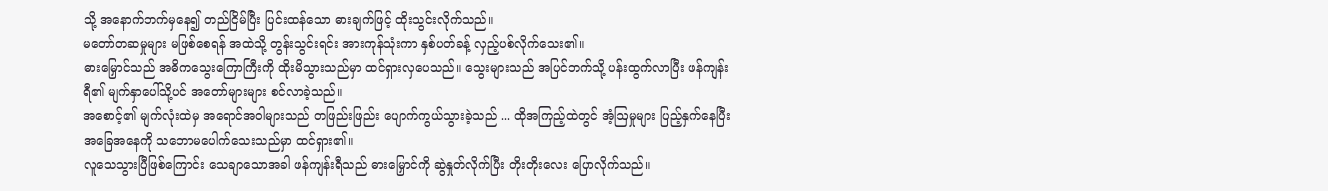သို့ အနောက်ဘက်မှနေ၍ တည်ငြိမ်ပြီး ပြင်းထန်သော ဓားချက်ဖြင့် ထိုးသွင်းလိုက်သည်။
မတော်တဆမှုများ မဖြစ်စေရန် အထဲသို့ တွန်းသွင်းရင်း အားကုန်သုံးကာ နှစ်ပတ်ခန့် လှည့်ပစ်လိုက်သေး၏။
ဓားမြှောင်သည် အဓိကသွေးကြောကြီးကို ထိုးမိသွားသည်မှာ ထင်ရှားလှပေသည်။ သွေးများသည် အပြင်ဘက်သို့ ပန်းထွက်လာပြီး ဖန်ကျန်းရီ၏ မျက်နှာပေါ်သို့ပင် အတော်များများ စင်လာခဲ့သည်။
အစောင့်၏ မျက်လုံးထဲမှ အရောင်အဝါများသည် တဖြည်းဖြည်း ပျောက်ကွယ်သွားခဲ့သည် ... ထိုအကြည့်ထဲတွင် အံ့ဩမှုများ ပြည့်နှက်နေပြီး အခြေအနေကို သဘောမပေါက်သေးသည်မှာ ထင်ရှား၏။
လူသေသွားပြီဖြစ်ကြောင်း သေချာသောအခါ ဖန်ကျန်းရီသည် ဓားမြှောင်ကို ဆွဲနှုတ်လိုက်ပြီး တိုးတိုးလေး ပြောလိုက်သည်။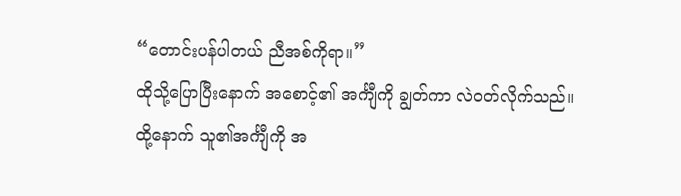“တောင်းပန်ပါတယ် ညီအစ်ကိုရာ။”
ထိုသို့ပြောပြီးနောက် အစောင့်၏ အင်္ကျီကို ချွတ်ကာ လဲဝတ်လိုက်သည်။
ထို့နောက် သူ၏အင်္ကျီကို အ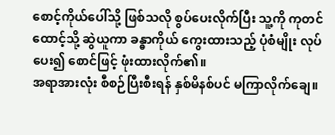စောင့်ကိုယ်ပေါ်သို့ ဖြစ်သလို စွပ်ပေးလိုက်ပြီး သူ့ကို ကုတင်ထောင့်သို့ ဆွဲယူကာ ခန္ဓာကိုယ် ကွေးထားသည့် ပုံစံမျိုး လုပ်ပေး၍ စောင်ဖြင့် ဖုံးထားလိုက်၏။
အရာအားလုံး စီစဉ်ပြီးစီးရန် နှစ်မိနစ်ပင် မကြာလိုက်ချေ။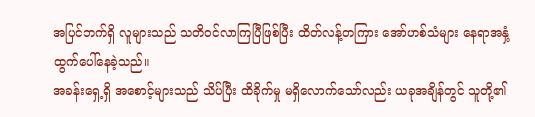အပြင်ဘက်ရှိ လူများသည် သတိဝင်လာကြပြီဖြစ်ပြီး ထိတ်လန့်တကြား အော်ဟစ်သံများ နေရာအနှံ့ ထွက်ပေါ်နေခဲ့သည်။
အခန်းရှေ့ရှိ အစောင့်များသည် သိပ်ပြီး ထိခိုက်မှု မရှိလောက်သော်လည်း ယခုအချိန်တွင် သူတို့၏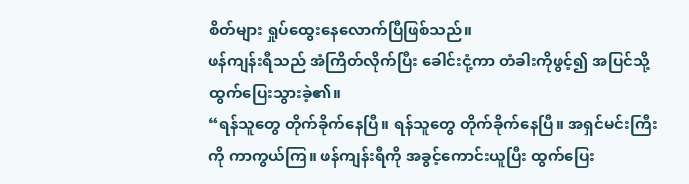စိတ်များ ရှုပ်ထွေးနေလောက်ပြီဖြစ်သည်။
ဖန်ကျန်းရီသည် အံကြိတ်လိုက်ပြီး ခေါင်းငုံ့ကာ တံခါးကိုဖွင့်၍ အပြင်သို့ ထွက်ပြေးသွားခဲ့၏။
“ရန်သူတွေ တိုက်ခိုက်နေပြီ။ ရန်သူတွေ တိုက်ခိုက်နေပြီ။ အရှင်မင်းကြီးကို ကာကွယ်ကြ။ ဖန်ကျန်းရီကို အခွင့်ကောင်းယူပြီး ထွက်ပြေး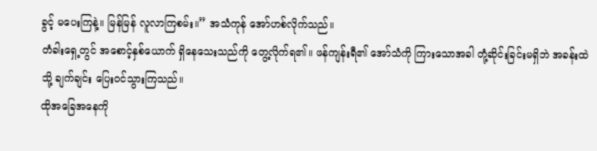ခွင့် မပေးကြနဲ့။ မြန်မြန် လူလာကြစမ်း။” အသံကုန် အော်ဟစ်လိုက်သည်။
တံခါးရှေ့တွင် အစောင့်နှစ်ယောက် ရှိနေသေးသည်ကို တွေ့လိုက်ရ၏။ ဖန်ကျန်းရီ၏ အော်သံကို ကြားသောအခါ တုံ့ဆိုင်းခြင်းမရှိဘဲ အခန်းထဲသို့ ချက်ချင်း ပြေးဝင်သွားကြသည်။
ထိုအခြေအနေကို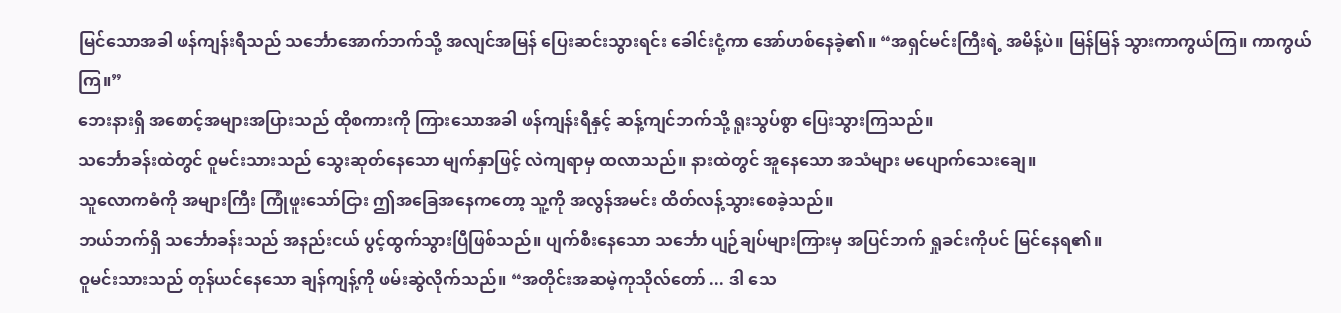မြင်သောအခါ ဖန်ကျန်းရီသည် သင်္ဘောအောက်ဘက်သို့ အလျင်အမြန် ပြေးဆင်းသွားရင်း ခေါင်းငုံ့ကာ အော်ဟစ်နေခဲ့၏။ “အရှင်မင်းကြီးရဲ့ အမိန့်ပဲ။ မြန်မြန် သွားကာကွယ်ကြ။ ကာကွယ်ကြ။”
ဘေးနားရှိ အစောင့်အများအပြားသည် ထိုစကားကို ကြားသောအခါ ဖန်ကျန်းရီနှင့် ဆန့်ကျင်ဘက်သို့ ရူးသွပ်စွာ ပြေးသွားကြသည်။
သင်္ဘောခန်းထဲတွင် ဝူမင်းသားသည် သွေးဆုတ်နေသော မျက်နှာဖြင့် လဲကျရာမှ ထလာသည်။ နားထဲတွင် အူနေသော အသံများ မပျောက်သေးချေ။
သူလောကဓံကို အများကြီး ကြုံဖူးသော်ငြား ဤအခြေအနေကတော့ သူ့ကို အလွန်အမင်း ထိတ်လန့်သွားစေခဲ့သည်။
ဘယ်ဘက်ရှိ သင်္ဘောခန်းသည် အနည်းငယ် ပွင့်ထွက်သွားပြီဖြစ်သည်။ ပျက်စီးနေသော သင်္ဘော ပျဉ်ချပ်များကြားမှ အပြင်ဘက် ရှုခင်းကိုပင် မြင်နေရ၏။
ဝူမင်းသားသည် တုန်ယင်နေသော ချန်ကျန့်ကို ဖမ်းဆွဲလိုက်သည်။ “အတိုင်းအဆမဲ့ကုသိုလ်တော် ... ဒါ သေ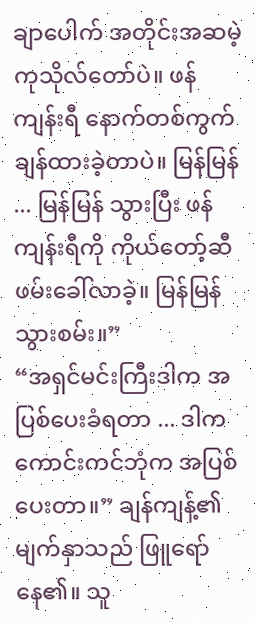ချာပေါက် အတိုင်းအဆမဲ့ကုသိုလ်တော်ပဲ။ ဖန်ကျန်းရီ နောက်တစ်ကွက် ချန်ထားခဲ့တာပဲ။ မြန်မြန် ... မြန်မြန် သွားပြီး ဖန်ကျန်းရီကို ကိုယ်တော့်ဆီ ဖမ်းခေါ်လာခဲ့။ မြန်မြန်သွားစမ်း။”
“အရှင်မင်းကြီးဒါက အပြစ်ပေးခံရတာ ... ဒါက ကောင်းကင်ဘုံက အပြစ်ပေးတာ။” ချန်ကျန့်၏ မျက်နှာသည် ဖြူရော်နေ၏။ သူ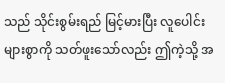သည် သိုင်းစွမ်းရည် မြင့်မားပြီး လူပေါင်းများစွာကို သတ်ဖူးသော်လည်း ဤကဲ့သို့ အ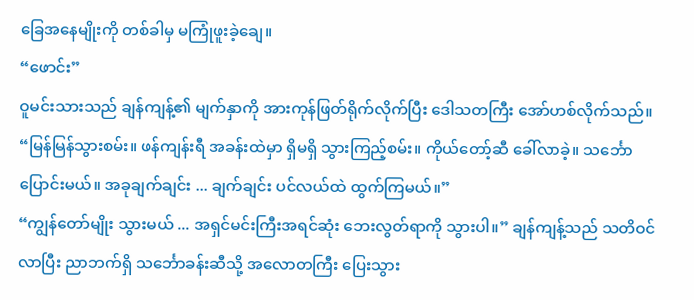ခြေအနေမျိုးကို တစ်ခါမှ မကြုံဖူးခဲ့ချေ။
“ဖောင်း”
ဝူမင်းသားသည် ချန်ကျန့်၏ မျက်နှာကို အားကုန်ဖြတ်ရိုက်လိုက်ပြီး ဒေါသတကြီး အော်ဟစ်လိုက်သည်။ “မြန်မြန်သွားစမ်း။ ဖန်ကျန်းရီ အခန်းထဲမှာ ရှိမရှိ သွားကြည့်စမ်း။ ကိုယ်တော့်ဆီ ခေါ်လာခဲ့။ သင်္ဘောပြောင်းမယ်။ အခုချက်ချင်း ... ချက်ချင်း ပင်လယ်ထဲ ထွက်ကြမယ်။”
“ကျွန်တော်မျိုး သွားမယ် ... အရှင်မင်းကြီးအရင်ဆုံး ဘေးလွတ်ရာကို သွားပါ။” ချန်ကျန့်သည် သတိဝင်လာပြီး ညာဘက်ရှိ သင်္ဘောခန်းဆီသို့ အလောတကြီး ပြေးသွား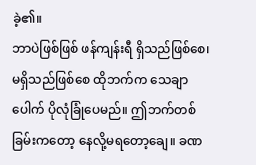ခဲ့၏။
ဘာပဲဖြစ်ဖြစ် ဖန်ကျန်းရီ ရှိသည်ဖြစ်စေ၊ မရှိသည်ဖြစ်စေ ထိုဘက်က သေချာပေါက် ပိုလုံခြုံပေမည်။ ဤဘက်တစ်ခြမ်းကတော့ နေလို့မရတော့ချေ။ ခဏ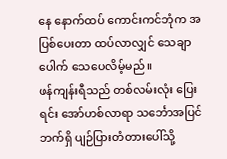နေ နောက်ထပ် ကောင်းကင်ဘုံက အပြစ်ပေးတာ ထပ်လာလျှင် သေချာပေါက် သေပေလိမ့်မည်။
ဖန်ကျန်းရီသည် တစ်လမ်းလုံး ပြေးရင်း အော်ဟစ်လာရာ သင်္ဘောအပြင်ဘက်ရှိ ပျဉ်ပြားတံတားပေါ်သို့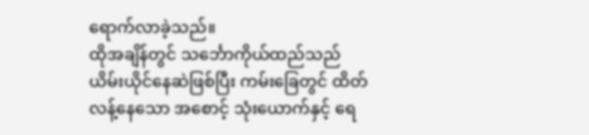ရောက်လာခဲ့သည်။
ထိုအချိန်တွင် သင်္ဘောကိုယ်ထည်သည် ယိမ်းယိုင်နေဆဲဖြစ်ပြီး ကမ်းခြေတွင် ထိတ်လန့်နေသော အစောင့် သုံးယောက်နှင့် ရေ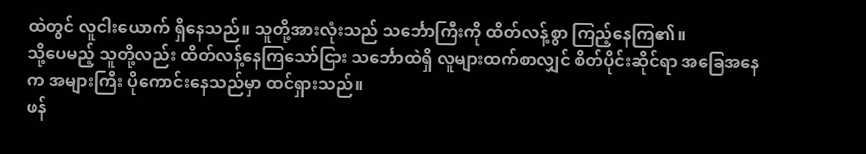ထဲတွင် လူငါးယောက် ရှိနေသည်။ သူတို့အားလုံးသည် သင်္ဘောကြီးကို ထိတ်လန့်စွာ ကြည့်နေကြ၏။
သို့ပေမည့် သူတို့လည်း ထိတ်လန့်နေကြသော်ငြား သင်္ဘောထဲရှိ လူများထက်စာလျှင် စိတ်ပိုင်းဆိုင်ရာ အခြေအနေက အများကြီး ပိုကောင်းနေသည်မှာ ထင်ရှားသည်။
ဖန်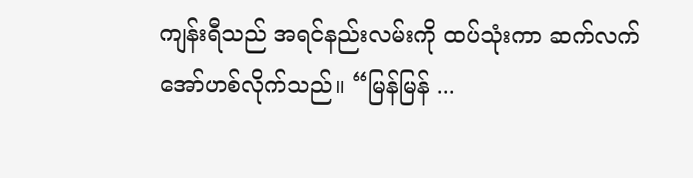ကျန်းရီသည် အရင်နည်းလမ်းကို ထပ်သုံးကာ ဆက်လက်အော်ဟစ်လိုက်သည်။ “မြန်မြန် ...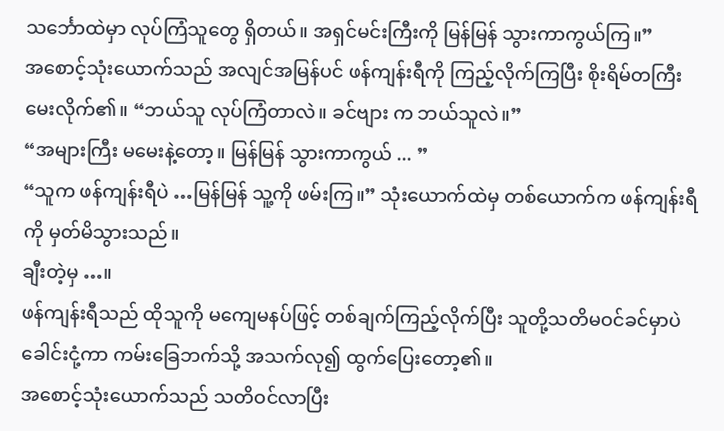သင်္ဘောထဲမှာ လုပ်ကြံသူတွေ ရှိတယ်။ အရှင်မင်းကြီးကို မြန်မြန် သွားကာကွယ်ကြ။”
အစောင့်သုံးယောက်သည် အလျင်အမြန်ပင် ဖန်ကျန်းရီကို ကြည့်လိုက်ကြပြီး စိုးရိမ်တကြီး မေးလိုက်၏။ “ဘယ်သူ လုပ်ကြံတာလဲ။ ခင်ဗျား က ဘယ်သူလဲ။”
“အများကြီး မမေးနဲ့တော့။ မြန်မြန် သွားကာကွယ် ... ”
“သူက ဖန်ကျန်းရီပဲ …မြန်မြန် သူ့ကို ဖမ်းကြ။” သုံးယောက်ထဲမှ တစ်ယောက်က ဖန်ကျန်းရီကို မှတ်မိသွားသည်။
ချီးတဲ့မှ …။
ဖန်ကျန်းရီသည် ထိုသူကို မကျေမနပ်ဖြင့် တစ်ချက်ကြည့်လိုက်ပြီး သူတို့သတိမဝင်ခင်မှာပဲ ခေါင်းငုံ့ကာ ကမ်းခြေဘက်သို့ အသက်လု၍ ထွက်ပြေးတော့၏။
အစောင့်သုံးယောက်သည် သတိဝင်လာပြီး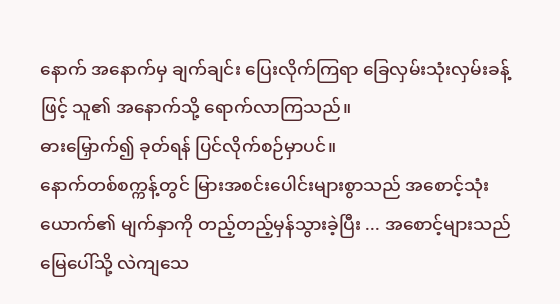နောက် အနောက်မှ ချက်ချင်း ပြေးလိုက်ကြရာ ခြေလှမ်းသုံးလှမ်းခန့်ဖြင့် သူ၏ အနောက်သို့ ရောက်လာကြသည်။
ဓားမြှောက်၍ ခုတ်ရန် ပြင်လိုက်စဉ်မှာပင်။
နောက်တစ်စက္ကန့်တွင် မြားအစင်းပေါင်းများစွာသည် အစောင့်သုံးယောက်၏ မျက်နှာကို တည့်တည့်မှန်သွားခဲ့ပြီး ... အစောင့်များသည် မြေပေါ်သို့ လဲကျသေ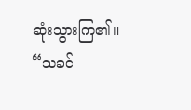ဆုံးသွားကြ၏။
“သခင်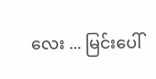လေး ... မြင်းပေါ်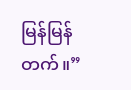မြန်မြန်တက်။”